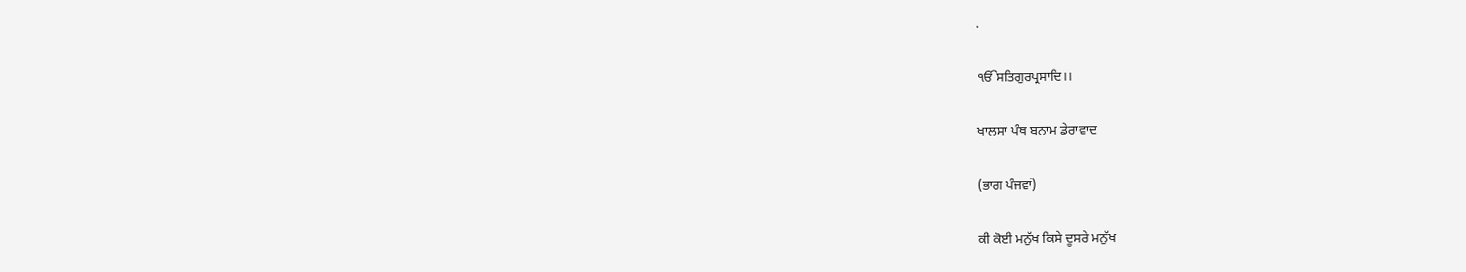.

ੴਸਤਿਗੁਰਪ੍ਰਸਾਦਿ।।

ਖਾਲਸਾ ਪੰਥ ਬਨਾਮ ਡੇਰਾਵਾਦ

(ਭਾਗ ਪੰਜਵਾਂ)

ਕੀ ਕੋਈ ਮਨੁੱਖ ਕਿਸੇ ਦੂਸਰੇ ਮਨੁੱਖ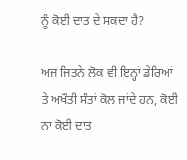ਨੂੰ ਕੋਈ ਦਾਤ ਦੇ ਸਕਦਾ ਹੈ?

ਅਜ ਜਿਤਨੇ ਲੋਕ ਵੀ ਇਨ੍ਹਾਂ ਡੇਰਿਆਂ ਤੇ ਅਖੌਤੀ ਸੰਤਾਂ ਕੋਲ ਜਾਂਦੇ ਹਨ, ਕੋਈ ਨਾ ਕੋਈ ਦਾਤ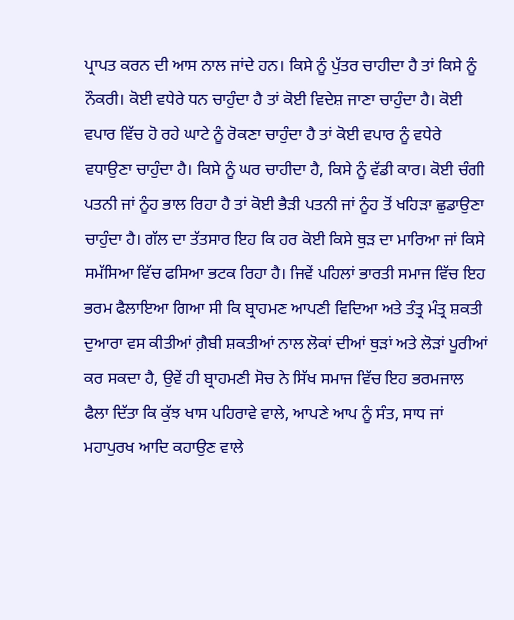ਪ੍ਰਾਪਤ ਕਰਨ ਦੀ ਆਸ ਨਾਲ ਜਾਂਦੇ ਹਨ। ਕਿਸੇ ਨੂੰ ਪੁੱਤਰ ਚਾਹੀਦਾ ਹੈ ਤਾਂ ਕਿਸੇ ਨੂੰ ਨੌਕਰੀ। ਕੋਈ ਵਧੇਰੇ ਧਨ ਚਾਹੁੰਦਾ ਹੈ ਤਾਂ ਕੋਈ ਵਿਦੇਸ਼ ਜਾਣਾ ਚਾਹੁੰਦਾ ਹੈ। ਕੋਈ ਵਪਾਰ ਵਿੱਚ ਹੋ ਰਹੇ ਘਾਟੇ ਨੂੰ ਰੋਕਣਾ ਚਾਹੁੰਦਾ ਹੈ ਤਾਂ ਕੋਈ ਵਪਾਰ ਨੂੰ ਵਧੇਰੇ ਵਧਾਉਣਾ ਚਾਹੁੰਦਾ ਹੈ। ਕਿਸੇ ਨੂੰ ਘਰ ਚਾਹੀਦਾ ਹੈ, ਕਿਸੇ ਨੂੰ ਵੱਡੀ ਕਾਰ। ਕੋਈ ਚੰਗੀ ਪਤਨੀ ਜਾਂ ਨੂੰਹ ਭਾਲ ਰਿਹਾ ਹੈ ਤਾਂ ਕੋਈ ਭੈੜੀ ਪਤਨੀ ਜਾਂ ਨੂੰਹ ਤੋਂ ਖਹਿੜਾ ਛੁਡਾਉਣਾ ਚਾਹੁੰਦਾ ਹੈ। ਗੱਲ ਦਾ ਤੱਤਸਾਰ ਇਹ ਕਿ ਹਰ ਕੋਈ ਕਿਸੇ ਥੁੜ ਦਾ ਮਾਰਿਆ ਜਾਂ ਕਿਸੇ ਸਮੱਸਿਆ ਵਿੱਚ ਫਸਿਆ ਭਟਕ ਰਿਹਾ ਹੈ। ਜਿਵੇਂ ਪਹਿਲਾਂ ਭਾਰਤੀ ਸਮਾਜ ਵਿੱਚ ਇਹ ਭਰਮ ਫੈਲਾਇਆ ਗਿਆ ਸੀ ਕਿ ਬ੍ਰਾਹਮਣ ਆਪਣੀ ਵਿਦਿਆ ਅਤੇ ਤੰਤ੍ਰ ਮੰਤ੍ਰ ਸ਼ਕਤੀ ਦੁਆਰਾ ਵਸ ਕੀਤੀਆਂ ਗ਼ੈਬੀ ਸ਼ਕਤੀਆਂ ਨਾਲ ਲੋਕਾਂ ਦੀਆਂ ਥੁੜਾਂ ਅਤੇ ਲੋੜਾਂ ਪੂਰੀਆਂ ਕਰ ਸਕਦਾ ਹੈ, ਉਵੇਂ ਹੀ ਬ੍ਰਾਹਮਣੀ ਸੋਚ ਨੇ ਸਿੱਖ ਸਮਾਜ ਵਿੱਚ ਇਹ ਭਰਮਜਾਲ ਫੈਲਾ ਦਿੱਤਾ ਕਿ ਕੁੱਝ ਖਾਸ ਪਹਿਰਾਵੇ ਵਾਲੇ, ਆਪਣੇ ਆਪ ਨੂੰ ਸੰਤ, ਸਾਧ ਜਾਂ ਮਹਾਪੁਰਖ ਆਦਿ ਕਹਾਉਣ ਵਾਲੇ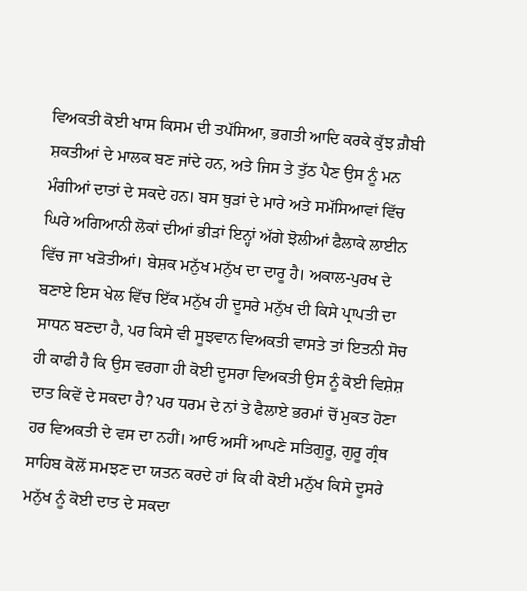ਵਿਅਕਤੀ ਕੋਈ ਖਾਸ ਕਿਸਮ ਦੀ ਤਪੱਸਿਆ, ਭਗਤੀ ਆਦਿ ਕਰਕੇ ਕੁੱਝ ਗ਼ੈਬੀ ਸ਼ਕਤੀਆਂ ਦੇ ਮਾਲਕ ਬਣ ਜਾਂਦੇ ਹਨ, ਅਤੇ ਜਿਸ ਤੇ ਤੁੱਠ ਪੈਣ ਉਸ ਨੂੰ ਮਨ ਮੰਗੀਆਂ ਦਾਤਾਂ ਦੇ ਸਕਦੇ ਹਨ। ਬਸ ਥੁੜਾਂ ਦੇ ਮਾਰੇ ਅਤੇ ਸਮੱਸਿਆਵਾਂ ਵਿੱਚ ਘਿਰੇ ਅਗਿਆਨੀ ਲੋਕਾਂ ਦੀਆਂ ਭੀੜਾਂ ਇਨ੍ਹਾਂ ਅੱਗੇ ਝੋਲੀਆਂ ਫੈਲਾਕੇ ਲਾਈਨ ਵਿੱਚ ਜਾ ਖੜੋਤੀਆਂ। ਬੇਸ਼ਕ ਮਨੁੱਖ ਮਨੁੱਖ ਦਾ ਦਾਰੂ ਹੈ। ਅਕਾਲ-ਪੁਰਖ ਦੇ ਬਣਾਏ ਇਸ ਖੇਲ ਵਿੱਚ ਇੱਕ ਮਨੁੱਖ ਹੀ ਦੂਸਰੇ ਮਨੁੱਖ ਦੀ ਕਿਸੇ ਪ੍ਰਾਪਤੀ ਦਾ ਸਾਧਨ ਬਣਦਾ ਹੈ, ਪਰ ਕਿਸੇ ਵੀ ਸੂਝਵਾਨ ਵਿਅਕਤੀ ਵਾਸਤੇ ਤਾਂ ਇਤਨੀ ਸੋਚ ਹੀ ਕਾਫੀ ਹੈ ਕਿ ਉਸ ਵਰਗਾ ਹੀ ਕੋਈ ਦੂਸਰਾ ਵਿਅਕਤੀ ਉਸ ਨੂੰ ਕੋਈ ਵਿਸ਼ੇਸ਼ ਦਾਤ ਕਿਵੇਂ ਦੇ ਸਕਦਾ ਹੈ? ਪਰ ਧਰਮ ਦੇ ਨਾਂ ਤੇ ਫੈਲਾਏ ਭਰਮਾਂ ਚੋਂ ਮੁਕਤ ਹੋਣਾ ਹਰ ਵਿਅਕਤੀ ਦੇ ਵਸ ਦਾ ਨਹੀਂ। ਆਓ ਅਸੀਂ ਆਪਣੇ ਸਤਿਗੁਰੂ, ਗੁਰੂ ਗ੍ਰੰਥ ਸਾਹਿਬ ਕੋਲੋਂ ਸਮਝਣ ਦਾ ਯਤਨ ਕਰਦੇ ਹਾਂ ਕਿ ਕੀ ਕੋਈ ਮਨੁੱਖ ਕਿਸੇ ਦੂਸਰੇ ਮਨੁੱਖ ਨੂੰ ਕੋਈ ਦਾਤ ਦੇ ਸਕਦਾ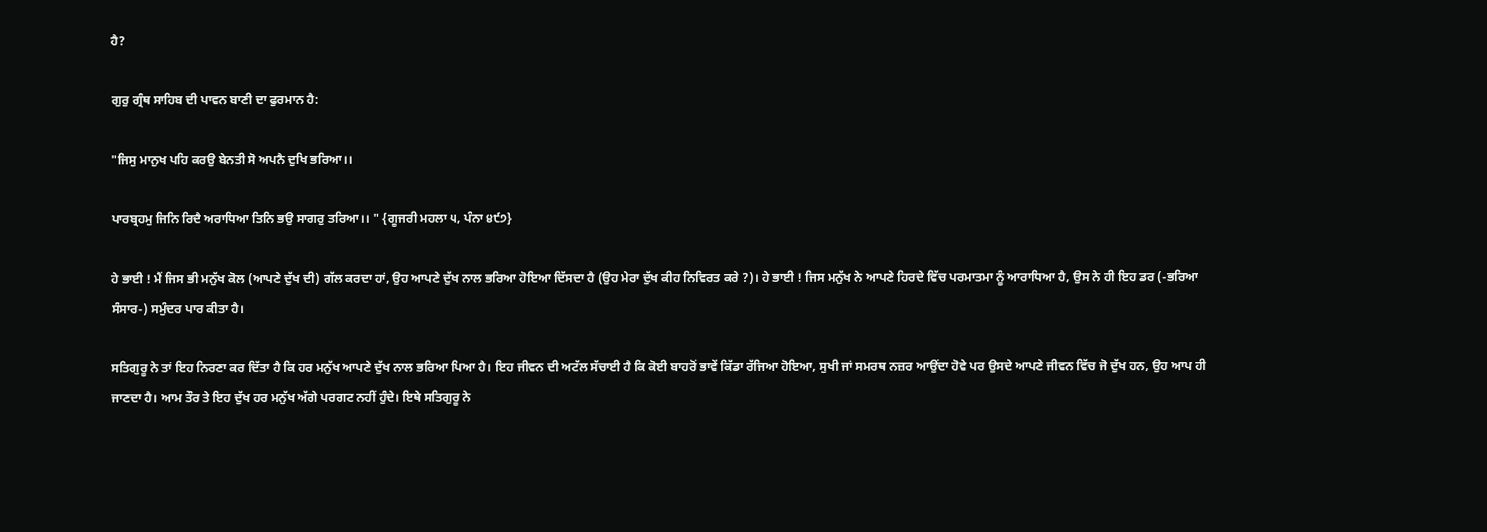ਹੈ?

ਗੁਰੁ ਗ੍ਰੰਥ ਸਾਹਿਬ ਦੀ ਪਾਵਨ ਬਾਣੀ ਦਾ ਫੁਰਮਾਨ ਹੈ:

"ਜਿਸੁ ਮਾਨੁਖ ਪਹਿ ਕਰਉ ਬੇਨਤੀ ਸੋ ਅਪਨੈ ਦੁਖਿ ਭਰਿਆ।।

ਪਾਰਬ੍ਰਹਮੁ ਜਿਨਿ ਰਿਦੈ ਅਰਾਧਿਆ ਤਿਨਿ ਭਉ ਸਾਗਰੁ ਤਰਿਆ।। " {ਗੂਜਰੀ ਮਹਲਾ ੫, ਪੰਨਾ ੪੯੭}

ਹੇ ਭਾਈ ! ਮੈਂ ਜਿਸ ਭੀ ਮਨੁੱਖ ਕੋਲ (ਆਪਣੇ ਦੁੱਖ ਦੀ) ਗੱਲ ਕਰਦਾ ਹਾਂ, ਉਹ ਆਪਣੇ ਦੁੱਖ ਨਾਲ ਭਰਿਆ ਹੋਇਆ ਦਿੱਸਦਾ ਹੈ (ਉਹ ਮੇਰਾ ਦੁੱਖ ਕੀਹ ਨਿਵਿਰਤ ਕਰੇ ?)। ਹੇ ਭਾਈ ! ਜਿਸ ਮਨੁੱਖ ਨੇ ਆਪਣੇ ਹਿਰਦੇ ਵਿੱਚ ਪਰਮਾਤਮਾ ਨੂੰ ਆਰਾਧਿਆ ਹੈ, ਉਸ ਨੇ ਹੀ ਇਹ ਡਰ (-ਭਰਿਆ ਸੰਸਾਰ-) ਸਮੁੰਦਰ ਪਾਰ ਕੀਤਾ ਹੈ।

ਸਤਿਗੁਰੂ ਨੇ ਤਾਂ ਇਹ ਨਿਰਣਾ ਕਰ ਦਿੱਤਾ ਹੈ ਕਿ ਹਰ ਮਨੁੱਖ ਆਪਣੇ ਦੁੱਖ ਨਾਲ ਭਰਿਆ ਪਿਆ ਹੈ। ਇਹ ਜੀਵਨ ਦੀ ਅਟੱਲ ਸੱਚਾਈ ਹੈ ਕਿ ਕੋਈ ਬਾਹਰੋਂ ਭਾਵੇਂ ਕਿੱਡਾ ਰੱਜਿਆ ਹੋਇਆ, ਸੁਖੀ ਜਾਂ ਸਮਰਥ ਨਜ਼ਰ ਆਉਂਦਾ ਹੋਵੇ ਪਰ ਉਸਦੇ ਆਪਣੇ ਜੀਵਨ ਵਿੱਚ ਜੋ ਦੁੱਖ ਹਨ, ਉਹ ਆਪ ਹੀ ਜਾਣਦਾ ਹੈ। ਆਮ ਤੌਰ ਤੇ ਇਹ ਦੁੱਖ ਹਰ ਮਨੁੱਖ ਅੱਗੇ ਪਰਗਟ ਨਹੀਂ ਹੁੰਦੇ। ਇਥੇ ਸਤਿਗੁਰੂ ਨੇ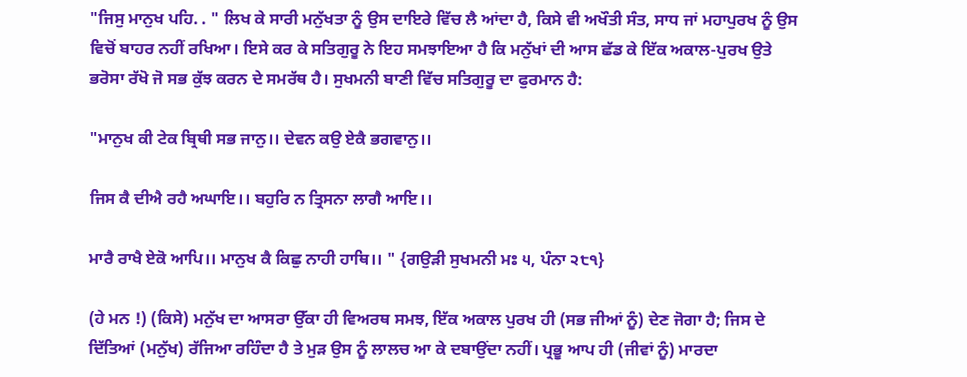"ਜਿਸੁ ਮਾਨੁਖ ਪਹਿ. . " ਲਿਖ ਕੇ ਸਾਰੀ ਮਨੁੱਖਤਾ ਨੂੰ ਉਸ ਦਾਇਰੇ ਵਿੱਚ ਲੈ ਆਂਦਾ ਹੈ, ਕਿਸੇ ਵੀ ਅਖੌਤੀ ਸੰਤ, ਸਾਧ ਜਾਂ ਮਹਾਪੁਰਖ ਨੂੰ ਉਸ ਵਿਚੋਂ ਬਾਹਰ ਨਹੀਂ ਰਖਿਆ। ਇਸੇ ਕਰ ਕੇ ਸਤਿਗੁਰੂ ਨੇ ਇਹ ਸਮਝਾਇਆ ਹੈ ਕਿ ਮਨੁੱਖਾਂ ਦੀ ਆਸ ਛੱਡ ਕੇ ਇੱਕ ਅਕਾਲ-ਪੁਰਖ ਉਤੇ ਭਰੋਸਾ ਰੱਖੋ ਜੋ ਸਭ ਕੁੱਝ ਕਰਨ ਦੇ ਸਮਰੱਥ ਹੈ। ਸੁਖਮਨੀ ਬਾਣੀ ਵਿੱਚ ਸਤਿਗੁਰੂ ਦਾ ਫੁਰਮਾਨ ਹੈ:

"ਮਾਨੁਖ ਕੀ ਟੇਕ ਬ੍ਰਿਥੀ ਸਭ ਜਾਨੁ।। ਦੇਵਨ ਕਉ ਏਕੈ ਭਗਵਾਨੁ।।

ਜਿਸ ਕੈ ਦੀਐ ਰਹੈ ਅਘਾਇ।। ਬਹੁਰਿ ਨ ਤ੍ਰਿਸਨਾ ਲਾਗੈ ਆਇ।।

ਮਾਰੈ ਰਾਖੈ ਏਕੋ ਆਪਿ।। ਮਾਨੁਖ ਕੈ ਕਿਛੁ ਨਾਹੀ ਹਾਥਿ।। " {ਗਉੜੀ ਸੁਖਮਨੀ ਮਃ ੫, ਪੰਨਾ ੨੮੧}

(ਹੇ ਮਨ !) (ਕਿਸੇ) ਮਨੁੱਖ ਦਾ ਆਸਰਾ ਉੱਕਾ ਹੀ ਵਿਅਰਥ ਸਮਝ, ਇੱਕ ਅਕਾਲ ਪੁਰਖ ਹੀ (ਸਭ ਜੀਆਂ ਨੂੰ) ਦੇਣ ਜੋਗਾ ਹੈ; ਜਿਸ ਦੇ ਦਿੱਤਿਆਂ (ਮਨੁੱਖ) ਰੱਜਿਆ ਰਹਿੰਦਾ ਹੈ ਤੇ ਮੁੜ ਉਸ ਨੂੰ ਲਾਲਚ ਆ ਕੇ ਦਬਾਉਂਦਾ ਨਹੀਂ। ਪ੍ਰਭੂ ਆਪ ਹੀ (ਜੀਵਾਂ ਨੂੰ) ਮਾਰਦਾ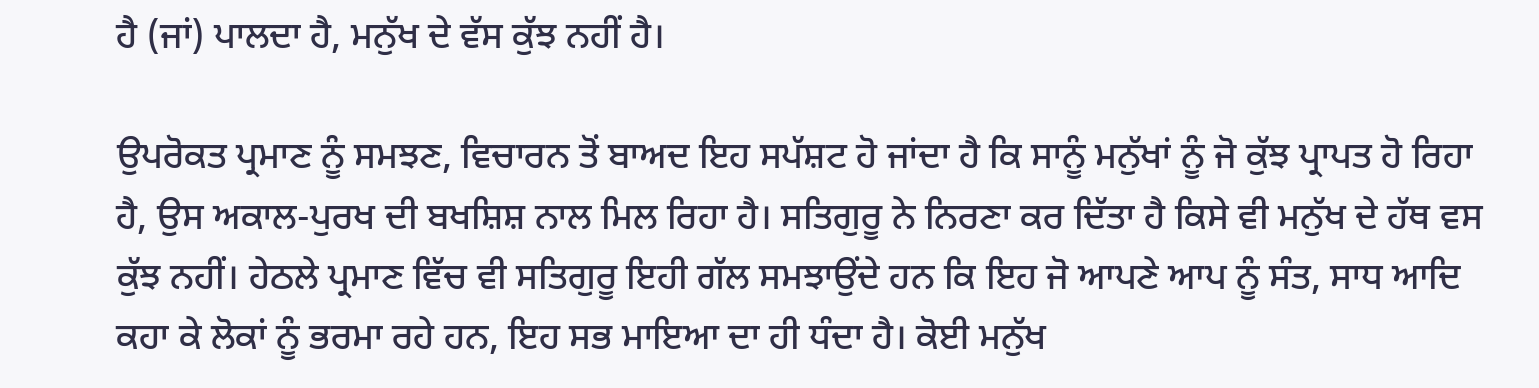ਹੈ (ਜਾਂ) ਪਾਲਦਾ ਹੈ, ਮਨੁੱਖ ਦੇ ਵੱਸ ਕੁੱਝ ਨਹੀਂ ਹੈ।

ਉਪਰੋਕਤ ਪ੍ਰਮਾਣ ਨੂੰ ਸਮਝਣ, ਵਿਚਾਰਨ ਤੋਂ ਬਾਅਦ ਇਹ ਸਪੱਸ਼ਟ ਹੋ ਜਾਂਦਾ ਹੈ ਕਿ ਸਾਨੂੰ ਮਨੁੱਖਾਂ ਨੂੰ ਜੋ ਕੁੱਝ ਪ੍ਰਾਪਤ ਹੋ ਰਿਹਾ ਹੈ, ਉਸ ਅਕਾਲ-ਪੁਰਖ ਦੀ ਬਖਸ਼ਿਸ਼ ਨਾਲ ਮਿਲ ਰਿਹਾ ਹੈ। ਸਤਿਗੁਰੂ ਨੇ ਨਿਰਣਾ ਕਰ ਦਿੱਤਾ ਹੈ ਕਿਸੇ ਵੀ ਮਨੁੱਖ ਦੇ ਹੱਥ ਵਸ ਕੁੱਝ ਨਹੀਂ। ਹੇਠਲੇ ਪ੍ਰਮਾਣ ਵਿੱਚ ਵੀ ਸਤਿਗੁਰੂ ਇਹੀ ਗੱਲ ਸਮਝਾਉਂਦੇ ਹਨ ਕਿ ਇਹ ਜੋ ਆਪਣੇ ਆਪ ਨੂੰ ਸੰਤ, ਸਾਧ ਆਦਿ ਕਹਾ ਕੇ ਲੋਕਾਂ ਨੂੰ ਭਰਮਾ ਰਹੇ ਹਨ, ਇਹ ਸਭ ਮਾਇਆ ਦਾ ਹੀ ਧੰਦਾ ਹੈ। ਕੋਈ ਮਨੁੱਖ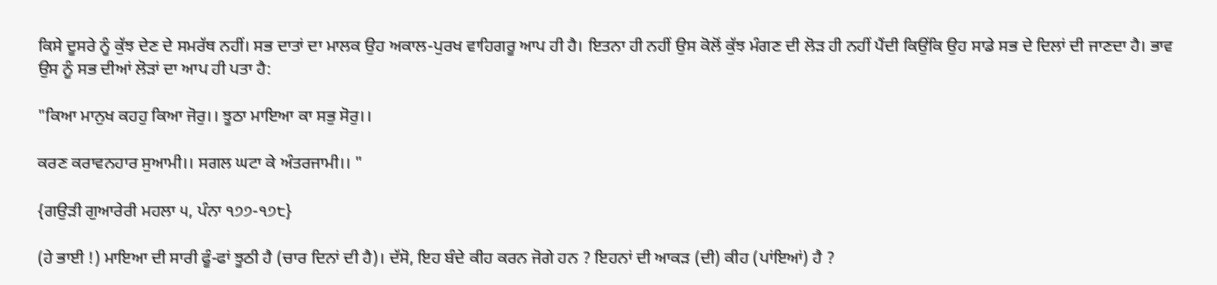ਕਿਸੇ ਦੂਸਰੇ ਨੂੰ ਕੁੱਝ ਦੇਣ ਦੇ ਸਮਰੱਥ ਨਹੀਂ। ਸਭ ਦਾਤਾਂ ਦਾ ਮਾਲਕ ਉਹ ਅਕਾਲ-ਪੁਰਖ ਵਾਹਿਗਰੂ ਆਪ ਹੀ ਹੈ। ਇਤਨਾ ਹੀ ਨਹੀਂ ਉਸ ਕੋਲੋਂ ਕੁੱਝ ਮੰਗਣ ਦੀ ਲੋੜ ਹੀ ਨਹੀਂ ਪੈਂਦੀ ਕਿਉਂਕਿ ਉਹ ਸਾਡੇ ਸਭ ਦੇ ਦਿਲਾਂ ਦੀ ਜਾਣਦਾ ਹੈ। ਭਾਵ ਉਸ ਨੂੰ ਸਭ ਦੀਆਂ ਲੋੜਾਂ ਦਾ ਆਪ ਹੀ ਪਤਾ ਹੈ:

"ਕਿਆ ਮਾਨੁਖ ਕਹਹੁ ਕਿਆ ਜੋਰੁ।। ਝੂਠਾ ਮਾਇਆ ਕਾ ਸਭੁ ਸੋਰੁ।।

ਕਰਣ ਕਰਾਵਨਹਾਰ ਸੁਆਮੀ।। ਸਗਲ ਘਟਾ ਕੇ ਅੰਤਰਜਾਮੀ।। "

{ਗਉੜੀ ਗੁਆਰੇਰੀ ਮਹਲਾ ੫, ਪੰਨਾ ੧੭੭-੧੭੮}

(ਹੇ ਭਾਈ !) ਮਾਇਆ ਦੀ ਸਾਰੀ ਫੂੰ-ਫਾਂ ਝੂਠੀ ਹੈ (ਚਾਰ ਦਿਨਾਂ ਦੀ ਹੈ)। ਦੱਸੋ, ਇਹ ਬੰਦੇ ਕੀਹ ਕਰਨ ਜੋਗੇ ਹਨ ? ਇਹਨਾਂ ਦੀ ਆਕੜ (ਦੀ) ਕੀਹ (ਪਾਂਇਆਂ) ਹੈ ?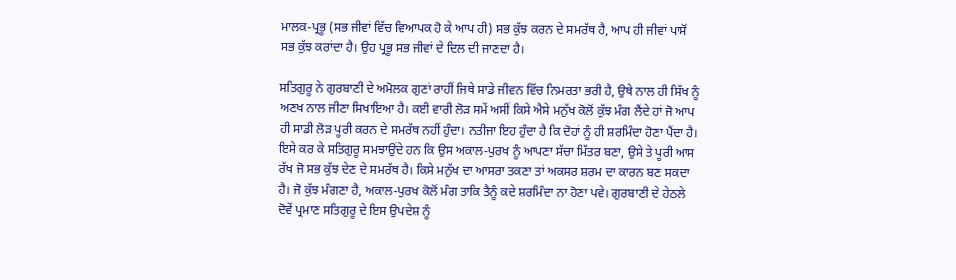ਮਾਲਕ-ਪ੍ਰਭੂ (ਸਭ ਜੀਵਾਂ ਵਿੱਚ ਵਿਆਪਕ ਹੋ ਕੇ ਆਪ ਹੀ) ਸਭ ਕੁੱਝ ਕਰਨ ਦੇ ਸਮਰੱਥ ਹੈ, ਆਪ ਹੀ ਜੀਵਾਂ ਪਾਸੋਂ ਸਭ ਕੁੱਝ ਕਰਾਂਦਾ ਹੈ। ਉਹ ਪ੍ਰਭੂ ਸਭ ਜੀਵਾਂ ਦੇ ਦਿਲ ਦੀ ਜਾਣਦਾ ਹੈ।

ਸਤਿਗੁਰੂ ਨੇ ਗੁਰਬਾਣੀ ਦੇ ਅਮੋਲਕ ਗੁਣਾਂ ਰਾਹੀਂ ਜਿਥੇ ਸਾਡੇ ਜੀਵਨ ਵਿੱਚ ਨਿਮਰਤਾ ਭਰੀ ਹੈ, ਉਥੇ ਨਾਲ ਹੀ ਸਿੱਖ ਨੂੰ ਅਣਖ ਨਾਲ ਜੀਣਾ ਸਿਖਾਇਆ ਹੈ। ਕਈ ਵਾਰੀ ਲੋੜ ਸਮੇਂ ਅਸੀਂ ਕਿਸੇ ਐਸੇ ਮਨੁੱਖ ਕੋਲੋਂ ਕੁੱਝ ਮੰਗ ਲੈਂਦੇ ਹਾਂ ਜੋ ਆਪ ਹੀ ਸਾਡੀ ਲੋੜ ਪੂਰੀ ਕਰਨ ਦੇ ਸਮਰੱਥ ਨਹੀਂ ਹੁੰਦਾ। ਨਤੀਜਾ ਇਹ ਹੁੰਦਾ ਹੈ ਕਿ ਦੋਹਾਂ ਨੂੰ ਹੀ ਸ਼ਰਮਿੰਦਾ ਹੋਣਾ ਪੈਂਦਾ ਹੈ। ਇਸੇ ਕਰ ਕੇ ਸਤਿਗੁਰੂ ਸਮਝਾਉਂਦੇ ਹਨ ਕਿ ਉਸ ਅਕਾਲ-ਪੁਰਖ ਨੂੰ ਆਪਣਾ ਸੱਚਾ ਮਿੱਤਰ ਬਣਾ, ਉਸੇ ਤੇ ਪੂਰੀ ਆਸ ਰੱਖ ਜੋ ਸਭ ਕੁੱਝ ਦੇਣ ਦੇ ਸਮਰੱਥ ਹੈ। ਕਿਸੇ ਮਨੁੱਖ ਦਾ ਆਸਰਾ ਤਕਣਾ ਤਾਂ ਅਕਸਰ ਸ਼ਰਮ ਦਾ ਕਾਰਨ ਬਣ ਸਕਦਾ ਹੈ। ਜੋ ਕੁੱਝ ਮੰਗਣਾ ਹੈ, ਅਕਾਲ-ਪੁਰਖ ਕੋਲੋਂ ਮੰਗ ਤਾਕਿ ਤੈਨੂੰ ਕਦੇ ਸ਼ਰਮਿੰਦਾ ਨਾ ਹੋਣਾ ਪਵੇ। ਗੁਰਬਾਣੀ ਦੇ ਹੇਠਲੇ ਦੋਵੇਂ ਪ੍ਰਮਾਣ ਸਤਿਗੁਰੂ ਦੇ ਇਸ ਉਪਦੇਸ਼ ਨੂੰ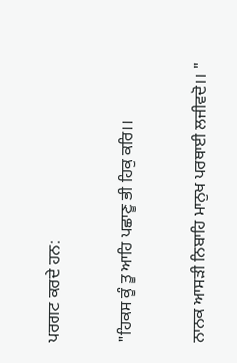ਪਰਗਟ ਕਰਦੇ ਹਨ:

"ਹਿਕਸ ਕੂੰ ਤੂ ਆਹਿ ਪਛਾਣੂ ਭੀ ਹਿਕੁ ਕਰਿ।।

ਨਾਨਕ ਆਸੜੀ ਨਿਬਾਹਿ ਮਾਨੁਖ ਪਰਥਾਈ ਲਜੀਵਦੋ।। "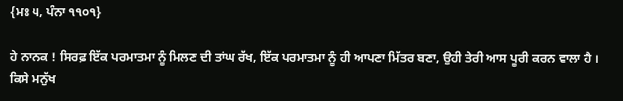{ਮਃ ੫, ਪੰਨਾ ੧੧੦੧}

ਹੇ ਨਾਨਕ ! ਸਿਰਫ਼ ਇੱਕ ਪਰਮਾਤਮਾ ਨੂੰ ਮਿਲਣ ਦੀ ਤਾਂਘ ਰੱਖ, ਇੱਕ ਪਰਮਾਤਮਾ ਨੂੰ ਹੀ ਆਪਣਾ ਮਿੱਤਰ ਬਣਾ, ਉਹੀ ਤੇਰੀ ਆਸ ਪੂਰੀ ਕਰਨ ਵਾਲਾ ਹੈ । ਕਿਸੇ ਮਨੁੱਖ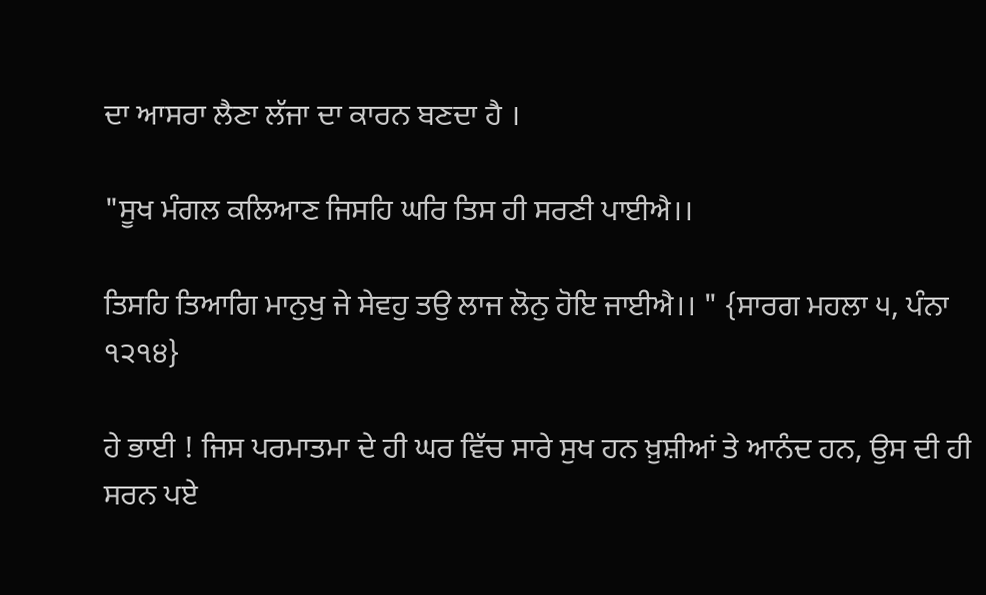ਦਾ ਆਸਰਾ ਲੈਣਾ ਲੱਜਾ ਦਾ ਕਾਰਨ ਬਣਦਾ ਹੈ ।

"ਸੂਖ ਮੰਗਲ ਕਲਿਆਣ ਜਿਸਹਿ ਘਰਿ ਤਿਸ ਹੀ ਸਰਣੀ ਪਾਈਐ।।

ਤਿਸਹਿ ਤਿਆਗਿ ਮਾਨੁਖੁ ਜੇ ਸੇਵਹੁ ਤਉ ਲਾਜ ਲੋਨੁ ਹੋਇ ਜਾਈਐ।। " {ਸਾਰਗ ਮਹਲਾ ੫, ਪੰਨਾ ੧੨੧੪}

ਹੇ ਭਾਈ ! ਜਿਸ ਪਰਮਾਤਮਾ ਦੇ ਹੀ ਘਰ ਵਿੱਚ ਸਾਰੇ ਸੁਖ ਹਨ ਖ਼ੁਸ਼ੀਆਂ ਤੇ ਆਨੰਦ ਹਨ, ਉਸ ਦੀ ਹੀ ਸਰਨ ਪਏ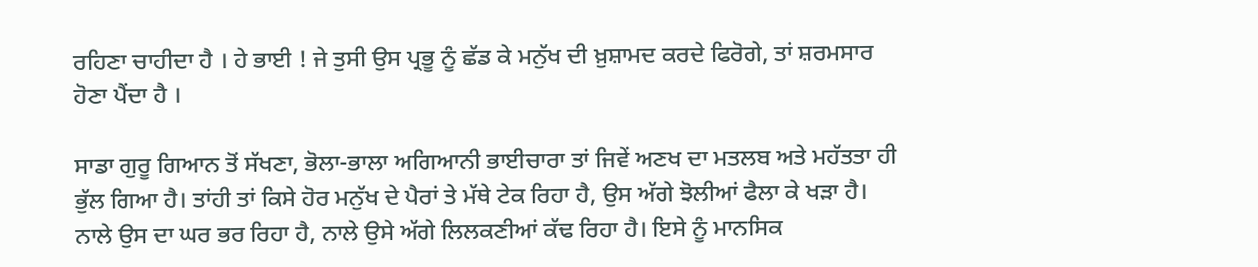ਰਹਿਣਾ ਚਾਹੀਦਾ ਹੈ । ਹੇ ਭਾਈ ! ਜੇ ਤੁਸੀ ਉਸ ਪ੍ਰਭੂ ਨੂੰ ਛੱਡ ਕੇ ਮਨੁੱਖ ਦੀ ਖ਼ੁਸ਼ਾਮਦ ਕਰਦੇ ਫਿਰੋਗੇ, ਤਾਂ ਸ਼ਰਮਸਾਰ ਹੋਣਾ ਪੈਂਦਾ ਹੈ ।

ਸਾਡਾ ਗੁਰੂ ਗਿਆਨ ਤੋਂ ਸੱਖਣਾ, ਭੋਲਾ-ਭਾਲਾ ਅਗਿਆਨੀ ਭਾਈਚਾਰਾ ਤਾਂ ਜਿਵੇਂ ਅਣਖ ਦਾ ਮਤਲਬ ਅਤੇ ਮਹੱਤਤਾ ਹੀ ਭੁੱਲ ਗਿਆ ਹੈ। ਤਾਂਹੀ ਤਾਂ ਕਿਸੇ ਹੋਰ ਮਨੁੱਖ ਦੇ ਪੈਰਾਂ ਤੇ ਮੱਥੇ ਟੇਕ ਰਿਹਾ ਹੈ, ਉਸ ਅੱਗੇ ਝੋਲੀਆਂ ਫੈਲਾ ਕੇ ਖੜਾ ਹੈ। ਨਾਲੇ ਉਸ ਦਾ ਘਰ ਭਰ ਰਿਹਾ ਹੈ, ਨਾਲੇ ਉਸੇ ਅੱਗੇ ਲਿਲਕਣੀਆਂ ਕੱਢ ਰਿਹਾ ਹੈ। ਇਸੇ ਨੂੰ ਮਾਨਸਿਕ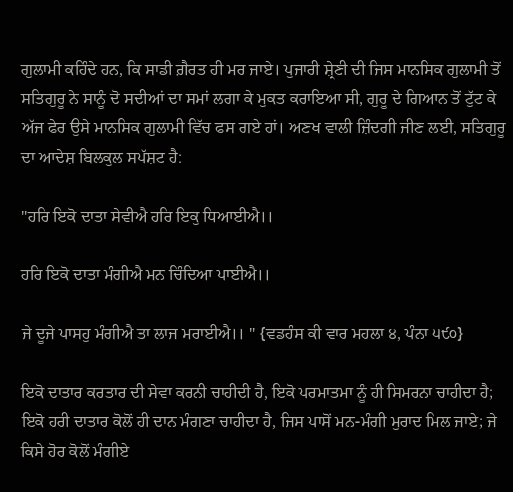ਗੁਲਾਮੀ ਕਹਿੰਦੇ ਹਨ, ਕਿ ਸਾਡੀ ਗ਼ੈਰਤ ਹੀ ਮਰ ਜਾਏ। ਪੁਜਾਰੀ ਸ਼੍ਰੇਣੀ ਦੀ ਜਿਸ ਮਾਨਸਿਕ ਗੁਲਾਮੀ ਤੋਂ ਸਤਿਗੁਰੂ ਨੇ ਸਾਨੂੰ ਦੋ ਸਦੀਆਂ ਦਾ ਸਮਾਂ ਲਗਾ ਕੇ ਮੁਕਤ ਕਰਾਇਆ ਸੀ, ਗੁਰੂ ਦੇ ਗਿਆਨ ਤੋਂ ਟੁੱਟ ਕੇ ਅੱਜ ਫੇਰ ਉਸੇ ਮਾਨਸਿਕ ਗੁਲਾਮੀ ਵਿੱਚ ਫਸ ਗਏ ਹਾਂ। ਅਣਖ ਵਾਲੀ ਜ਼ਿੰਦਗੀ ਜੀਣ ਲਈ, ਸਤਿਗੁਰੂ ਦਾ ਆਦੇਸ਼ ਬਿਲਕੁਲ ਸਪੱਸ਼ਟ ਹੈ:

"ਹਰਿ ਇਕੋ ਦਾਤਾ ਸੇਵੀਐ ਹਰਿ ਇਕੁ ਧਿਆਈਐ।।

ਹਰਿ ਇਕੋ ਦਾਤਾ ਮੰਗੀਐ ਮਨ ਚਿੰਦਿਆ ਪਾਈਐ।।

ਜੇ ਦੂਜੇ ਪਾਸਹੁ ਮੰਗੀਐ ਤਾ ਲਾਜ ਮਰਾਈਐ।। " {ਵਡਹੰਸ ਕੀ ਵਾਰ ਮਹਲਾ ੪, ਪੰਨਾ ੫੯੦}

ਇਕੋ ਦਾਤਾਰ ਕਰਤਾਰ ਦੀ ਸੇਵਾ ਕਰਨੀ ਚਾਹੀਦੀ ਹੈ, ਇਕੋ ਪਰਮਾਤਮਾ ਨੂੰ ਹੀ ਸਿਮਰਨਾ ਚਾਹੀਦਾ ਹੈ; ਇਕੋ ਹਰੀ ਦਾਤਾਰ ਕੋਲੋਂ ਹੀ ਦਾਨ ਮੰਗਣਾ ਚਾਹੀਦਾ ਹੈ, ਜਿਸ ਪਾਸੋਂ ਮਨ-ਮੰਗੀ ਮੁਰਾਦ ਮਿਲ ਜਾਏ; ਜੇ ਕਿਸੇ ਹੋਰ ਕੋਲੋਂ ਮੰਗੀਏ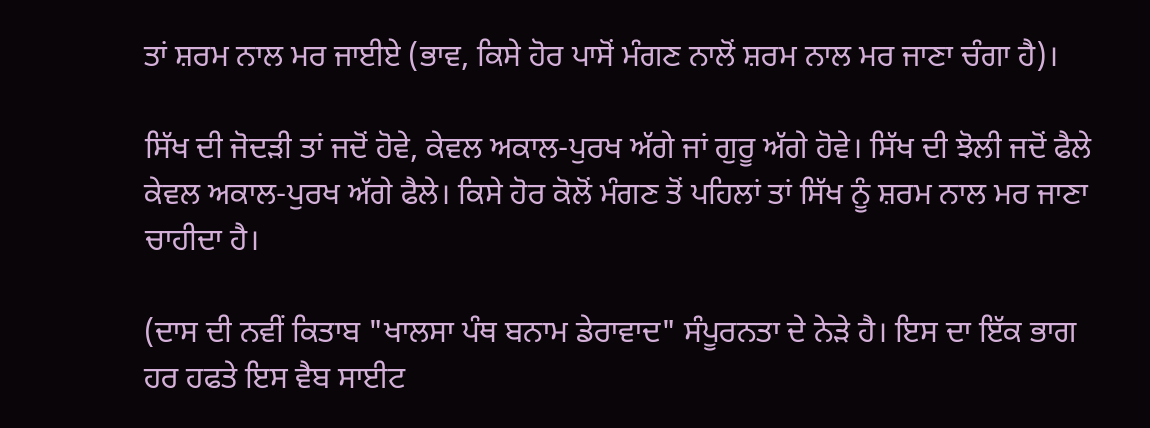ਤਾਂ ਸ਼ਰਮ ਨਾਲ ਮਰ ਜਾਈਏ (ਭਾਵ, ਕਿਸੇ ਹੋਰ ਪਾਸੋਂ ਮੰਗਣ ਨਾਲੋਂ ਸ਼ਰਮ ਨਾਲ ਮਰ ਜਾਣਾ ਚੰਗਾ ਹੈ)।

ਸਿੱਖ ਦੀ ਜੋਦੜੀ ਤਾਂ ਜਦੋਂ ਹੋਵੇ, ਕੇਵਲ ਅਕਾਲ-ਪੁਰਖ ਅੱਗੇ ਜਾਂ ਗੁਰੂ ਅੱਗੇ ਹੋਵੇ। ਸਿੱਖ ਦੀ ਝੋਲੀ ਜਦੋਂ ਫੈਲੇ ਕੇਵਲ ਅਕਾਲ-ਪੁਰਖ ਅੱਗੇ ਫੈਲੇ। ਕਿਸੇ ਹੋਰ ਕੋਲੋਂ ਮੰਗਣ ਤੋਂ ਪਹਿਲਾਂ ਤਾਂ ਸਿੱਖ ਨੂੰ ਸ਼ਰਮ ਨਾਲ ਮਰ ਜਾਣਾ ਚਾਹੀਦਾ ਹੈ।

(ਦਾਸ ਦੀ ਨਵੀਂ ਕਿਤਾਬ "ਖਾਲਸਾ ਪੰਥ ਬਨਾਮ ਡੇਰਾਵਾਦ" ਸੰਪੂਰਨਤਾ ਦੇ ਨੇੜੇ ਹੈ। ਇਸ ਦਾ ਇੱਕ ਭਾਗ ਹਰ ਹਫਤੇ ਇਸ ਵੈਬ ਸਾਈਟ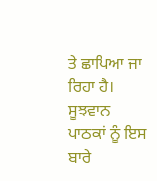ਤੇ ਛਾਪਿਆ ਜਾ ਰਿਹਾ ਹੈ। ਸੂਝਵਾਨ ਪਾਠਕਾਂ ਨੂੰ ਇਸ ਬਾਰੇ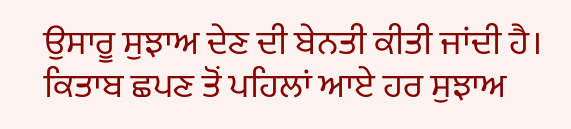ਉਸਾਰੂ ਸੁਝਾਅ ਦੇਣ ਦੀ ਬੇਨਤੀ ਕੀਤੀ ਜਾਂਦੀ ਹੈ। ਕਿਤਾਬ ਛਪਣ ਤੋਂ ਪਹਿਲਾਂ ਆਏ ਹਰ ਸੁਝਾਅ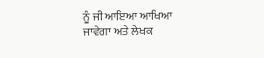ਨੂੰ ਜੀ ਆਇਆ ਆਖਿਆ ਜਾਵੇਗਾ ਅਤੇ ਲੇਖਕ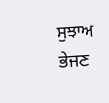ਸੁਝਾਅ ਭੇਜਣ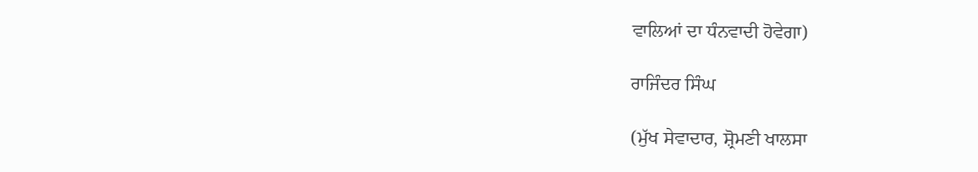ਵਾਲਿਆਂ ਦਾ ਧੰਨਵਾਦੀ ਹੋਵੇਗਾ)

ਰਾਜਿੰਦਰ ਸਿੰਘ

(ਮੁੱਖ ਸੇਵਾਦਾਰ, ਸ਼੍ਰੋਮਣੀ ਖਾਲਸਾ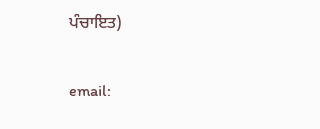ਪੰਚਾਇਤ)

email: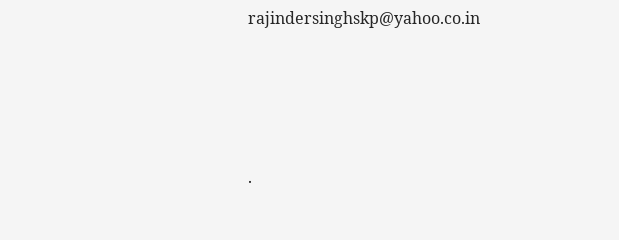rajindersinghskp@yahoo.co.in




.